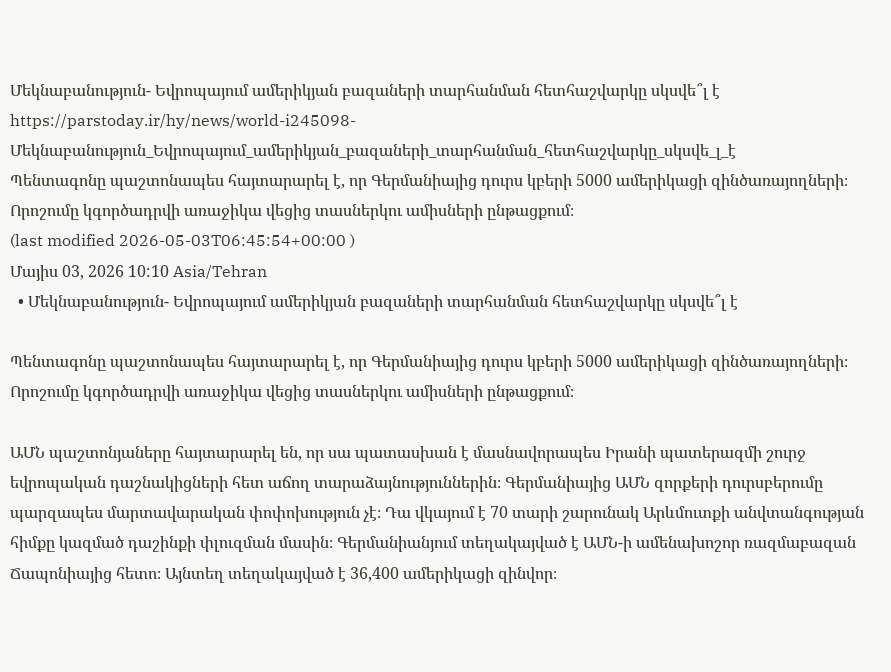Մեկնաբանություն- Եվրոպայում ամերիկյան բազաների տարհանման հետհաշվարկը սկսվե՞լ է
https://parstoday.ir/hy/news/world-i245098-Մեկնաբանություն_Եվրոպայում_ամերիկյան_բազաների_տարհանման_հետհաշվարկը_սկսվե_լ_է
Պենտագոնը պաշտոնապես հայտարարել է, որ Գերմանիայից դուրս կբերի 5000 ամերիկացի զինծառայողների։ Որոշումը կգործադրվի առաջիկա վեցից տասներկու ամիսների ընթացքում։
(last modified 2026-05-03T06:45:54+00:00 )
Մայիս 03, 2026 10:10 Asia/Tehran
  • Մեկնաբանություն- Եվրոպայում ամերիկյան բազաների տարհանման հետհաշվարկը սկսվե՞լ է

Պենտագոնը պաշտոնապես հայտարարել է, որ Գերմանիայից դուրս կբերի 5000 ամերիկացի զինծառայողների։ Որոշումը կգործադրվի առաջիկա վեցից տասներկու ամիսների ընթացքում։

ԱՄՆ պաշտոնյաները հայտարարել են, որ սա պատասխան է մասնավորապես Իրանի պատերազմի շուրջ եվրոպական դաշնակիցների հետ աճող տարաձայնություններին։ Գերմանիայից ԱՄՆ զորքերի դուրսբերումը պարզապես մարտավարական փոփոխություն չէ։ Դա վկայում է 70 տարի շարունակ Արևմուտքի անվտանգության հիմքը կազմած դաշինքի փլուզման մասին։ Գերմանիանյում տեղակայված է ԱՄՆ-ի ամենախոշոր ռազմաբազան Ճապոնիայից հետո։ Այնտեղ տեղակայված է 36,400 ամերիկացի զինվոր։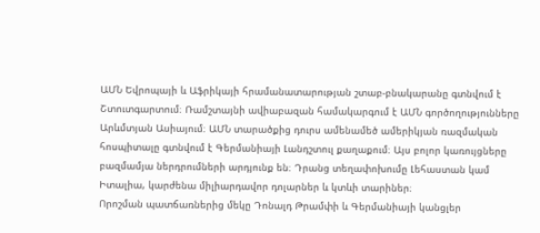ԱՄՆ Եվրոպայի և Աֆրիկայի հրամանատարության շտաբ-բնակարանը գտնվում է Շտուտգարտում։ Ռամշտայնի ավիաբազան համակարգում է ԱՄՆ գործողությունները Արևմտյան Ասիայում։ ԱՄՆ տարածքից դուրս ամենամեծ ամերիկյան ռազմական հոսպիտալը գտնվում է Գերմանիայի Լանդշտուլ քաղաքում։ Այս բոլոր կառույցները բազմամյա ներդրումների արդյունք են։ Դրանց տեղափոխումը Լեհաստան կամ Իտալիա, կարժենա միլիարդավոր դոլարներ և կտևի տարիներ։
Որոշման պատճառներից մեկը Դոնալդ Թրամփի և Գերմանիայի կանցլեր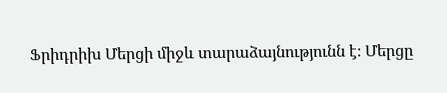Ֆրիդրիխ Մերցի միջև տարաձայնությունն է։ Մերցը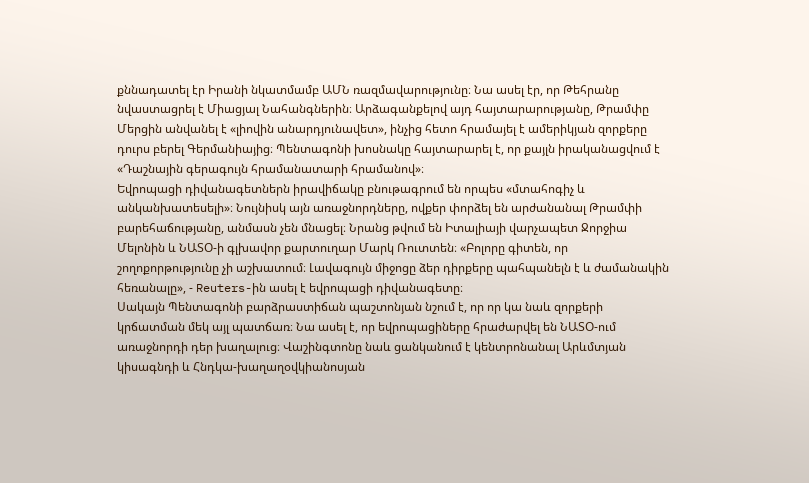քննադատել էր Իրանի նկատմամբ ԱՄՆ ռազմավարությունը։ Նա ասել էր, որ Թեհրանը նվաստացրել է Միացյալ Նահանգներին։ Արձագանքելով այդ հայտարարությանը, Թրամփը Մերցին անվանել է «լիովին անարդյունավետ», ինչից հետո հրամայել է ամերիկյան զորքերը դուրս բերել Գերմանիայից։ Պենտագոնի խոսնակը հայտարարել է, որ քայլն իրականացվում է «Դաշնային գերագույն հրամանատարի հրամանով»։
Եվրոպացի դիվանագետներն իրավիճակը բնութագրում են որպես «մտահոգիչ և անկանխատեսելի»։ Նույնիսկ այն առաջնորդները, ովքեր փորձել են արժանանալ Թրամփի բարեհաճությանը, անմասն չեն մնացել։ Նրանց թվում են Իտալիայի վարչապետ Ջորջիա Մելոնին և ՆԱՏՕ-ի գլխավոր քարտուղար Մարկ Ռուտտեն։ «Բոլորը գիտեն, որ շողոքորթությունը չի աշխատում։ Լավագույն միջոցը ձեր դիրքերը պահպանելն է և ժամանակին հեռանալը», - Reuters-ին ասել է եվրոպացի դիվանագետը։
Սակայն Պենտագոնի բարձրաստիճան պաշտոնյան նշում է, որ որ կա նաև զորքերի կրճատման մեկ այլ պատճառ։ Նա ասել է, որ եվրոպացիները հրաժարվել են ՆԱՏՕ-ում առաջնորդի դեր խաղալուց։ Վաշինգտոնը նաև ցանկանում է կենտրոնանալ Արևմտյան կիսագնդի և Հնդկա-խաղաղօվկիանոսյան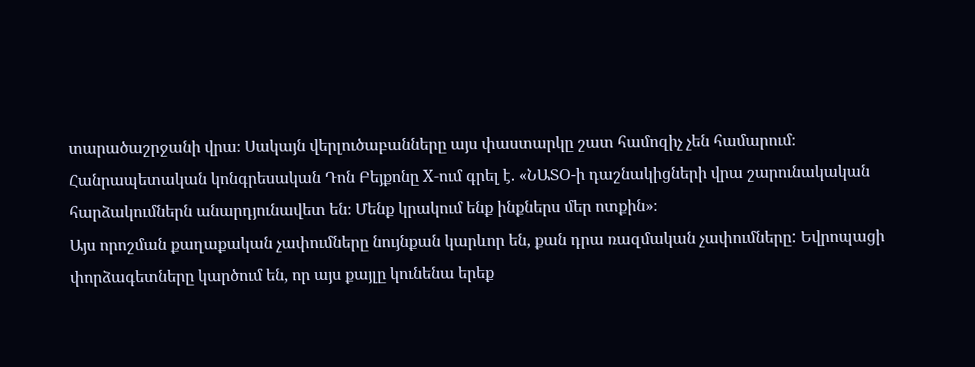տարածաշրջանի վրա։ Սակայն վերլուծաբանները այս փաստարկը շատ համոզիչ չեն համարում։
Հանրապետական կոնգրեսական Դոն Բեյքոնը X-ում գրել է. «ՆԱՏՕ-ի դաշնակիցների վրա շարունակական հարձակումներն անարդյունավետ են։ Մենք կրակում ենք ինքներս մեր ոտքին»։
Այս որոշման քաղաքական չափումները նույնքան կարևոր են, քան դրա ռազմական չափումները: Եվրոպացի փորձագետները կարծում են, որ այս քայլը կունենա երեք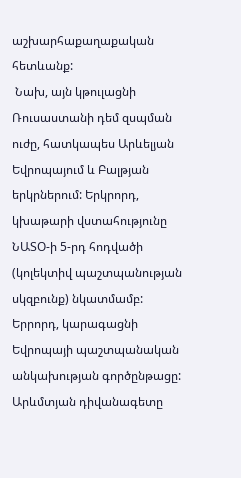աշխարհաքաղաքական հետևանք:
 Նախ, այն կթուլացնի Ռուսաստանի դեմ զսպման ուժը, հատկապես Արևելյան Եվրոպայում և Բալթյան երկրներում: Երկրորդ, կխաթարի վստահությունը ՆԱՏՕ-ի 5-րդ հոդվածի (կոլեկտիվ պաշտպանության սկզբունք) նկատմամբ: Երրորդ, կարագացնի Եվրոպայի պաշտպանական անկախության գործընթացը:
Արևմտյան դիվանագետը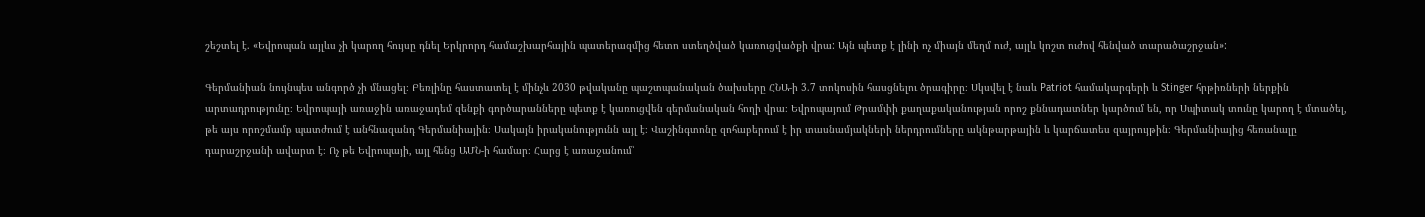շեշտել է. «Եվրոպան այլևս չի կարող հույսը դնել Երկրորդ համաշխարհային պատերազմից հետո ստեղծված կառուցվածքի վրա: Այն պետք է լինի ոչ միայն մեղմ ուժ, այլև կոշտ ուժով հենված տարածաշրջան»:

Գերմանիան նույնպես անգործ չի մնացել։ Բեռլինը հաստատել է մինչև 2030 թվականը պաշտպանական ծախսերը ՀՆԱ-ի 3.7 տոկոսին հասցնելու ծրագիրը։ Սկսվել է նաև Patriot համակարգերի և Stinger հրթիռների ներքին արտադրությունը։ Եվրոպայի առաջին առաջադեմ զենքի գործարանները պետք է կառուցվեն գերմանական հողի վրա։ Եվրոպայում Թրամփի քաղաքականության որոշ քննադատներ կարծում են, որ Սպիտակ տունը կարող է մտածել, թե այս որոշմամբ պատժում է անհնազանդ Գերմանիային։ Սակայն իրականությունն այլ է։ Վաշինգտոնը զոհաբերում է իր տասնամյակների ներդրումները ակնթարթային և կարճատես զայրույթին։ Գերմանիայից հեռանալը դարաշրջանի ավարտ է։ Ոչ թե Եվրոպայի, այլ հենց ԱՄՆ-ի համար։ Հարց է առաջանում՝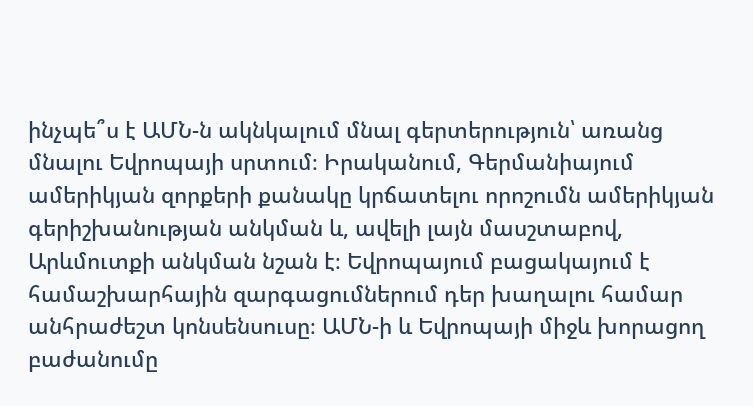ինչպե՞ս է ԱՄՆ-ն ակնկալում մնալ գերտերություն՝ առանց մնալու Եվրոպայի սրտում։ Իրականում, Գերմանիայում ամերիկյան զորքերի քանակը կրճատելու որոշումն ամերիկյան գերիշխանության անկման և, ավելի լայն մասշտաբով, Արևմուտքի անկման նշան է։ Եվրոպայում բացակայում է համաշխարհային զարգացումներում դեր խաղալու համար անհրաժեշտ կոնսենսուսը։ ԱՄՆ-ի և Եվրոպայի միջև խորացող բաժանումը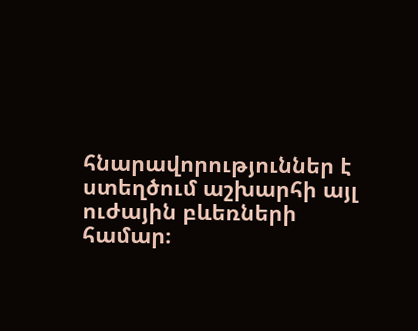հնարավորություններ է ստեղծում աշխարհի այլ ուժային բևեռների համար։